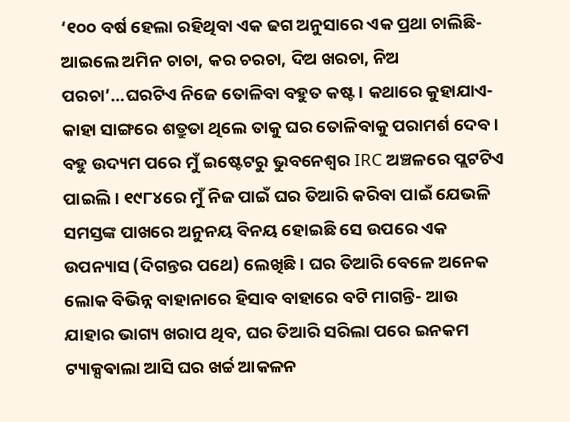‘୧୦୦ ବର୍ଷ ହେଲା ରହିଥିବା ଏକ ଢଗ ଅନୁସାରେ ଏକ ପ୍ରଥା ଚାଲିଛି- ଆଇଲେ ଅମିନ ଚାଚା, କର ଚରଚା, ଦିଅ ଖରଚା, ନିଅ ପରଚା’…ଘରଟିଏ ନିଜେ ତୋଳିବା ବହୁତ କଷ୍ଟ। କଥାରେ କୁହାଯାଏ- କାହା ସାଙ୍ଗରେ ଶତ୍ରୁତା ଥିଲେ ତାକୁ ଘର ତୋଳିବାକୁ ପରାମର୍ଶ ଦେବ।
ବହୁ ଉଦ୍ୟମ ପରେ ମୁଁ ଇଷ୍ଟେଟରୁ ଭୁବନେଶ୍ୱର IRC ଅଞ୍ଚଳରେ ପ୍ଲଟଟିଏ ପାଇଲି। ୧୯୮୪ରେ ମୁଁ ନିଜ ପାଇଁ ଘର ତିଆରି କରିବା ପାଇଁ ଯେଭଳି ସମସ୍ତଙ୍କ ପାଖରେ ଅନୁନୟ ବିନୟ ହୋଇଛି ସେ ଉପରେ ଏକ ଉପନ୍ୟାସ (ଦିଗନ୍ତର ପଥେ) ଲେଖିଛି। ଘର ତିଆରି ବେଳେ ଅନେକ ଲୋକ ବିଭିନ୍ନ ବାହାନାରେ ହିସାବ ବାହାରେ ବଟି ମାଗନ୍ତି- ଆଉ ଯାହାର ଭାଗ୍ୟ ଖରାପ ଥିବ, ଘର ତିଆରି ସରିଲା ପରେ ଇନକମ ଟ୍ୟାକ୍ସଵାଲା ଆସି ଘର ଖର୍ଚ୍ଚ ଆକଳନ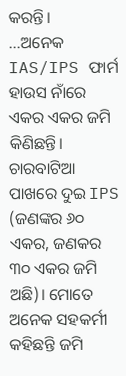କରନ୍ତି।
…ଅନେକ IAS/IPS ଫାର୍ମ ହାଉସ ନାଁରେ ଏକର ଏକର ଜମି କିଣିଛନ୍ତି। ଚାରବାଟିଆ ପାଖରେ ଦୁଇ IPS (ଜଣଙ୍କର ୬୦ ଏକର, ଜଣକର ୩୦ ଏକର ଜମି ଅଛି)। ମୋତେ ଅନେକ ସହକର୍ମୀ କହିଛନ୍ତି ଜମି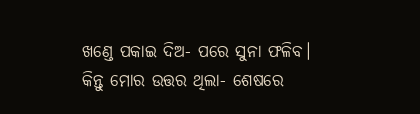ଖଣ୍ଡେ ପକାଇ ଦିଅ- ପରେ ସୁନା ଫଳିବ। କିନ୍ତୁ ମୋର ଉତ୍ତର ଥିଲା- ଶେଷରେ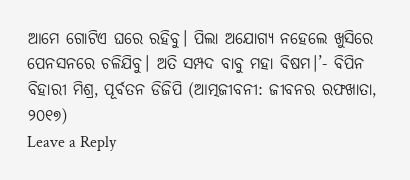ଆମେ ଗୋଟିଏ ଘରେ ରହିବୁ। ପିଲା ଅଯୋଗ୍ୟ ନହେଲେ ଖୁସିରେ ପେନସନରେ ଚଳିଯିବୁ। ଅତି ସମ୍ପଦ ବାବୁ ମହା ବିଷମ।’- ବିପିନ ବିହାରୀ ମିଶ୍ର, ପୂର୍ବତନ ଡିଜିପି (ଆତ୍ମଜୀବନୀ: ଜୀବନର ରଫଖାତା, ୨୦୧୭)
Leave a Reply